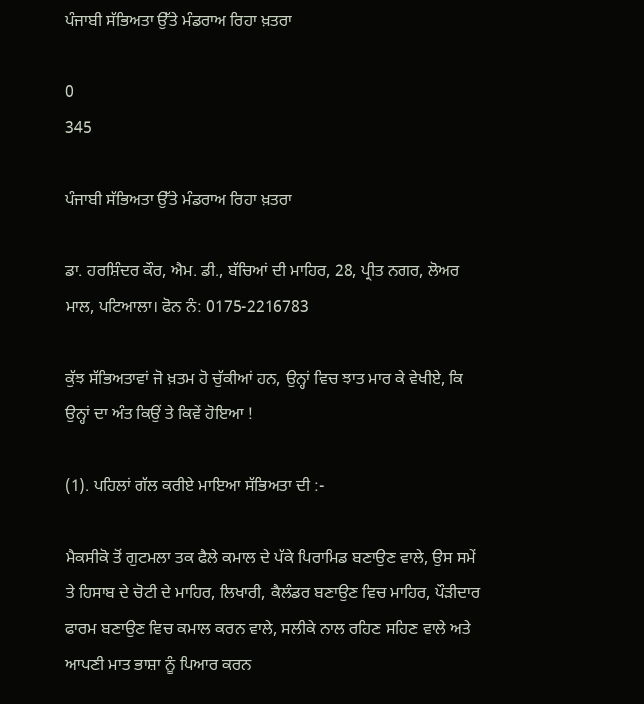ਪੰਜਾਬੀ ਸੱਭਿਅਤਾ ਉੱਤੇ ਮੰਡਰਾਅ ਰਿਹਾ ਖ਼ਤਰਾ

0
345

ਪੰਜਾਬੀ ਸੱਭਿਅਤਾ ਉੱਤੇ ਮੰਡਰਾਅ ਰਿਹਾ ਖ਼ਤਰਾ

ਡਾ. ਹਰਸ਼ਿੰਦਰ ਕੌਰ, ਐਮ. ਡੀ., ਬੱਚਿਆਂ ਦੀ ਮਾਹਿਰ, 28, ਪ੍ਰੀਤ ਨਗਰ, ਲੋਅਰ ਮਾਲ, ਪਟਿਆਲਾ। ਫੋਨ ਨੰ: 0175-2216783

ਕੁੱਝ ਸੱਭਿਅਤਾਵਾਂ ਜੋ ਖ਼ਤਮ ਹੋ ਚੁੱਕੀਆਂ ਹਨ, ਉਨ੍ਹਾਂ ਵਿਚ ਝਾਤ ਮਾਰ ਕੇ ਵੇਖੀਏ, ਕਿ ਉਨ੍ਹਾਂ ਦਾ ਅੰਤ ਕਿਉਂ ਤੇ ਕਿਵੇਂ ਹੋਇਆ !

(1). ਪਹਿਲਾਂ ਗੱਲ ਕਰੀਏ ਮਾਇਆ ਸੱਭਿਅਤਾ ਦੀ :-

ਮੈਕਸੀਕੋ ਤੋਂ ਗੁਟਮਲਾ ਤਕ ਫੈਲੇ ਕਮਾਲ ਦੇ ਪੱਕੇ ਪਿਰਾਮਿਡ ਬਣਾਉਣ ਵਾਲੇ, ਉਸ ਸਮੇਂ ਤੇ ਹਿਸਾਬ ਦੇ ਚੋਟੀ ਦੇ ਮਾਹਿਰ, ਲਿਖਾਰੀ, ਕੈਲੰਡਰ ਬਣਾਉਣ ਵਿਚ ਮਾਹਿਰ, ਪੌੜੀਦਾਰ ਫਾਰਮ ਬਣਾਉਣ ਵਿਚ ਕਮਾਲ ਕਰਨ ਵਾਲੇ, ਸਲੀਕੇ ਨਾਲ ਰਹਿਣ ਸਹਿਣ ਵਾਲੇ ਅਤੇ ਆਪਣੀ ਮਾਤ ਭਾਸ਼ਾ ਨੂੰ ਪਿਆਰ ਕਰਨ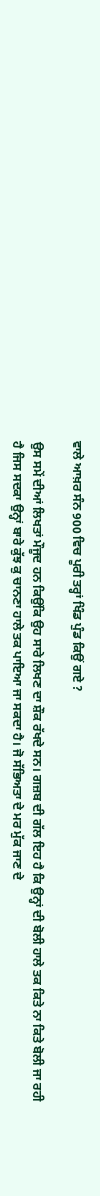ਵਾਲੇ ਆਖ਼ਰ ਸੰਨ 900 ਵਿਚ ਪੂਰੀ ਤਰ੍ਹਾਂ ਖਿੰਡ ਪੁੰਡ ਕਿਉਂ ਗਏ ?

ਉਸ ਸਮੇਂ ਦੀਆਂ ਲਿਖਤਾਂ ਮੌਜੂਦ ਹਨ ਕਿਉਂਕਿ ਉਹ ਸਾਰੇ ਲਿਖਣ ਦਾ ਸ਼ੌਕ ਰੱਖਦੇ ਸਨ। ਗਜ਼ਬ ਦੀ ਗੱਲ ਇਹ ਹੈ ਕਿ ਉਨ੍ਹਾਂ ਦੀ ਬੋਲੀ ਹਾਲੇ ਤਕ ਕਿਤੇ ਨਾ ਕਿਤੇ ਬੋਲੀ ਜਾ ਰਹੀ ਹੈ ਜਿਸ ਸਦਕਾ ਉਨ੍ਹਾਂ ਬਾਰੇ ਕੁੱਝ ਕੁ ਚਾਨਣਾ ਹਾਲੇ ਤਕ ਪਾਇਆ ਜਾ ਸਕਦਾ ਹੈ। ਜੋ ਸੱਭਿਅਤਾ ਦੇ ਮਰ ਮੁੱਕ ਜਾਣ ਦੇ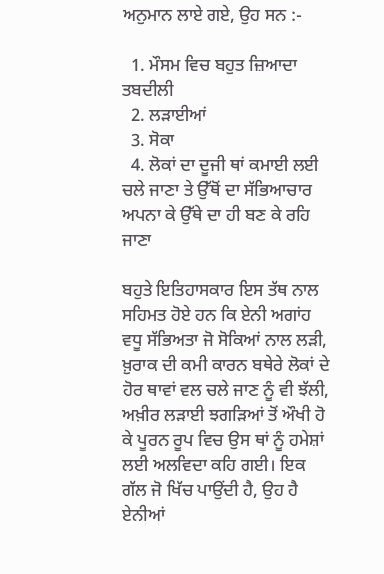ਅਨੁਮਾਨ ਲਾਏ ਗਏ, ਉਹ ਸਨ :-

  1. ਮੌਸਮ ਵਿਚ ਬਹੁਤ ਜ਼ਿਆਦਾ ਤਬਦੀਲੀ
  2. ਲੜਾਈਆਂ
  3. ਸੋਕਾ
  4. ਲੋਕਾਂ ਦਾ ਦੂਜੀ ਥਾਂ ਕਮਾਈ ਲਈ ਚਲੇ ਜਾਣਾ ਤੇ ਉੱਥੋਂ ਦਾ ਸੱਭਿਆਚਾਰ ਅਪਨਾ ਕੇ ਉੱਥੇ ਦਾ ਹੀ ਬਣ ਕੇ ਰਹਿ ਜਾਣਾ

ਬਹੁਤੇ ਇਤਿਹਾਸਕਾਰ ਇਸ ਤੱਥ ਨਾਲ ਸਹਿਮਤ ਹੋਏ ਹਨ ਕਿ ਏਨੀ ਅਗਾਂਹ ਵਧੂ ਸੱਭਿਅਤਾ ਜੋ ਸੋਕਿਆਂ ਨਾਲ ਲੜੀ, ਖ਼ੁਰਾਕ ਦੀ ਕਮੀ ਕਾਰਨ ਬਥੇਰੇ ਲੋਕਾਂ ਦੇ ਹੋਰ ਥਾਵਾਂ ਵਲ ਚਲੇ ਜਾਣ ਨੂੰ ਵੀ ਝੱਲੀ, ਅਖ਼ੀਰ ਲੜਾਈ ਝਗੜਿਆਂ ਤੋਂ ਔਖੀ ਹੋ ਕੇ ਪੂਰਨ ਰੂਪ ਵਿਚ ਉਸ ਥਾਂ ਨੂੰ ਹਮੇਸ਼ਾਂ ਲਈ ਅਲਵਿਦਾ ਕਹਿ ਗਈ। ਇਕ ਗੱਲ ਜੋ ਖਿੱਚ ਪਾਉਂਦੀ ਹੈ, ਉਹ ਹੈ ਏਨੀਆਂ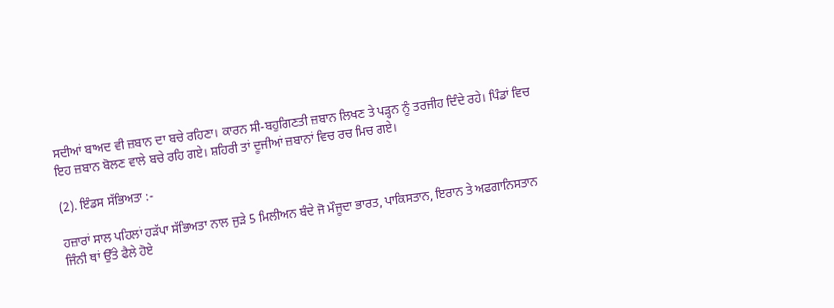ਸਦੀਆਂ ਬਾਅਦ ਵੀ ਜ਼ਬਾਨ ਦਾ ਬਚੇ ਰਹਿਣਾ। ਕਾਰਨ ਸੀ-ਬਹੁਗਿਣਤੀ ਜ਼ਬਾਨ ਲਿਖਣ ਤੇ ਪੜ੍ਹਨ ਨੂੰ ਤਰਜੀਹ ਦਿੰਦੇ ਰਹੇ। ਪਿੰਡਾਂ ਵਿਚ ਇਹ ਜ਼ਬਾਨ ਬੋਲਣ ਵਾਲੇ ਬਚੇ ਰਹਿ ਗਏ। ਸ਼ਹਿਰੀ ਤਾਂ ਦੂਜੀਆਂ ਜ਼ਬਾਨਾਂ ਵਿਚ ਰਚ ਮਿਚ ਗਏ।

(2). ਇੰਡਸ ਸੱਭਿਅਤਾ :-

ਹਜ਼ਾਰਾਂ ਸਾਲ ਪਹਿਲਾਂ ਹੜੱਪਾ ਸੱਭਿਅਤਾ ਨਾਲ ਜੁੜੇ 5 ਮਿਲੀਅਨ ਬੰਦੇ ਜੋ ਮੌਜੂਦਾ ਭਾਰਤ, ਪਾਕਿਸਤਾਨ, ਇਰਾਨ ਤੇ ਅਫਗਾਨਿਸਤਾਨ ਜਿੰਨੀ ਥਾਂ ਉੱਤੇ ਫੈਲੇ ਹੋਏ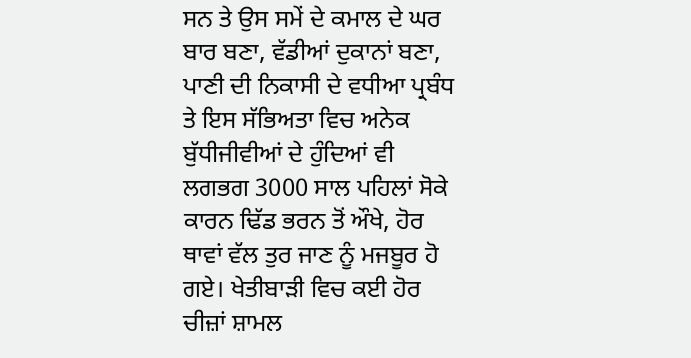ਸਨ ਤੇ ਉਸ ਸਮੇਂ ਦੇ ਕਮਾਲ ਦੇ ਘਰ ਬਾਰ ਬਣਾ, ਵੱਡੀਆਂ ਦੁਕਾਨਾਂ ਬਣਾ, ਪਾਣੀ ਦੀ ਨਿਕਾਸੀ ਦੇ ਵਧੀਆ ਪ੍ਰਬੰਧ ਤੇ ਇਸ ਸੱਭਿਅਤਾ ਵਿਚ ਅਨੇਕ ਬੁੱਧੀਜੀਵੀਆਂ ਦੇ ਹੁੰਦਿਆਂ ਵੀ ਲਗਭਗ 3000 ਸਾਲ ਪਹਿਲਾਂ ਸੋਕੇ ਕਾਰਨ ਢਿੱਡ ਭਰਨ ਤੋਂ ਔਖੇ, ਹੋਰ ਥਾਵਾਂ ਵੱਲ ਤੁਰ ਜਾਣ ਨੂੰ ਮਜਬੂਰ ਹੋ ਗਏ। ਖੇਤੀਬਾੜੀ ਵਿਚ ਕਈ ਹੋਰ ਚੀਜ਼ਾਂ ਸ਼ਾਮਲ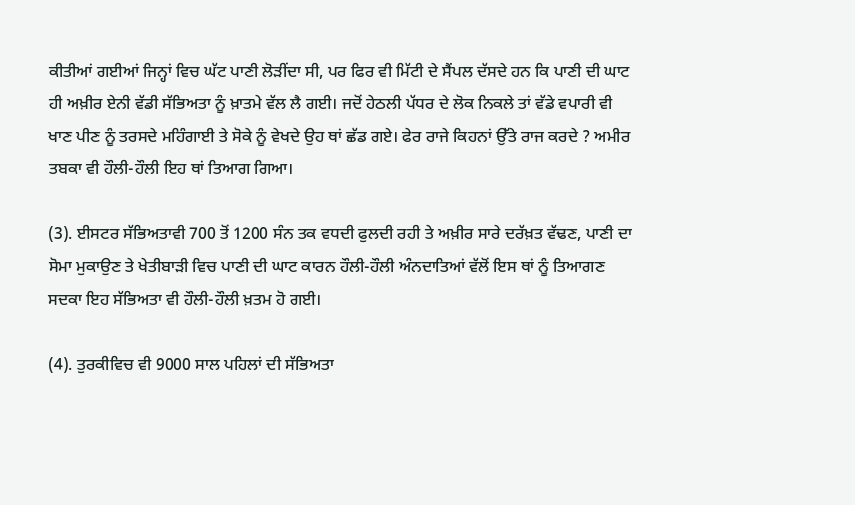ਕੀਤੀਆਂ ਗਈਆਂ ਜਿਨ੍ਹਾਂ ਵਿਚ ਘੱਟ ਪਾਣੀ ਲੋੜੀਂਦਾ ਸੀ, ਪਰ ਫਿਰ ਵੀ ਮਿੱਟੀ ਦੇ ਸੈਂਪਲ ਦੱਸਦੇ ਹਨ ਕਿ ਪਾਣੀ ਦੀ ਘਾਟ ਹੀ ਅਖ਼ੀਰ ਏਨੀ ਵੱਡੀ ਸੱਭਿਅਤਾ ਨੂੰ ਖ਼ਾਤਮੇ ਵੱਲ ਲੈ ਗਈ। ਜਦੋਂ ਹੇਠਲੀ ਪੱਧਰ ਦੇ ਲੋਕ ਨਿਕਲੇ ਤਾਂ ਵੱਡੇ ਵਪਾਰੀ ਵੀ ਖਾਣ ਪੀਣ ਨੂੰ ਤਰਸਦੇ ਮਹਿੰਗਾਈ ਤੇ ਸੋਕੇ ਨੂੰ ਵੇਖਦੇ ਉਹ ਥਾਂ ਛੱਡ ਗਏ। ਫੇਰ ਰਾਜੇ ਕਿਹਨਾਂ ਉੱਤੇ ਰਾਜ ਕਰਦੇ ? ਅਮੀਰ ਤਬਕਾ ਵੀ ਹੌਲੀ-ਹੌਲੀ ਇਹ ਥਾਂ ਤਿਆਗ ਗਿਆ।

(3). ਈਸਟਰ ਸੱਭਿਅਤਾਵੀ 700 ਤੋਂ 1200 ਸੰਨ ਤਕ ਵਧਦੀ ਫੁਲਦੀ ਰਹੀ ਤੇ ਅਖ਼ੀਰ ਸਾਰੇ ਦਰੱਖ਼ਤ ਵੱਢਣ, ਪਾਣੀ ਦਾ ਸੋਮਾ ਮੁਕਾਉਣ ਤੇ ਖੇਤੀਬਾੜੀ ਵਿਚ ਪਾਣੀ ਦੀ ਘਾਟ ਕਾਰਨ ਹੌਲੀ-ਹੌਲੀ ਅੰਨਦਾਤਿਆਂ ਵੱਲੋਂ ਇਸ ਥਾਂ ਨੂੰ ਤਿਆਗਣ ਸਦਕਾ ਇਹ ਸੱਭਿਅਤਾ ਵੀ ਹੌਲੀ-ਹੌਲੀ ਖ਼ਤਮ ਹੋ ਗਈ।

(4). ਤੁਰਕੀਵਿਚ ਵੀ 9000 ਸਾਲ ਪਹਿਲਾਂ ਦੀ ਸੱਭਿਅਤਾ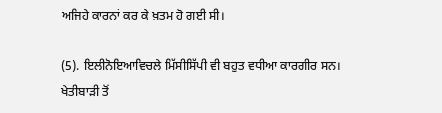ਅਜਿਹੇ ਕਾਰਨਾਂ ਕਰ ਕੇ ਖ਼ਤਮ ਹੋ ਗਈ ਸੀ।

(5). ਇਲੀਨੋਇਆਵਿਚਲੇ ਮਿੱਸੀਸਿੱਪੀ ਵੀ ਬਹੁਤ ਵਧੀਆ ਕਾਰਗੀਰ ਸਨ। ਖੇਤੀਬਾੜੀ ਤੋਂ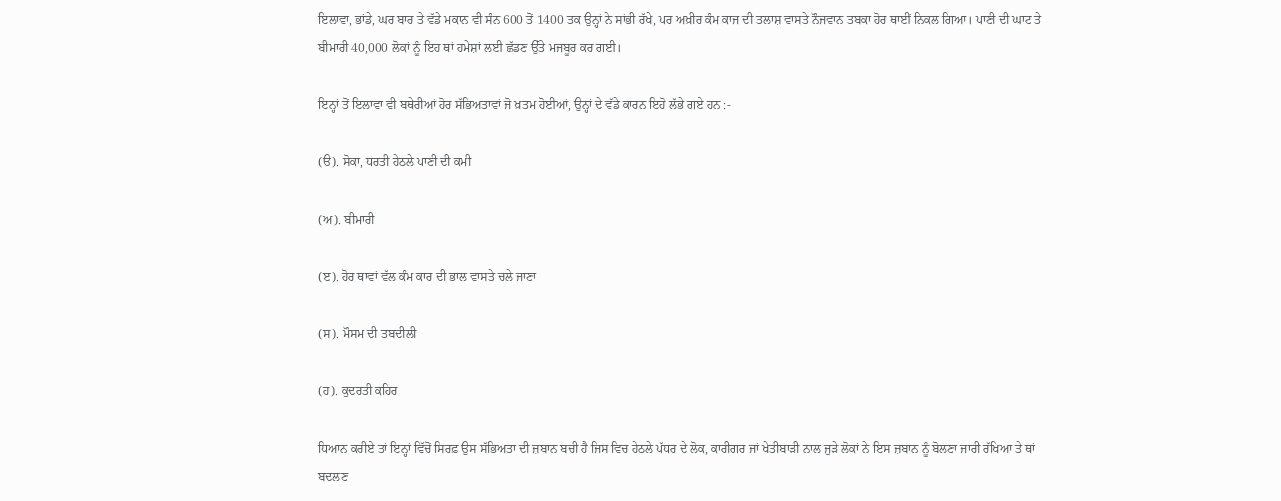ਇਲਾਵਾ, ਭਾਂਡੇ, ਘਰ ਬਾਰ ਤੇ ਵੱਡੇ ਮਕਾਨ ਵੀ ਸੰਨ 600 ਤੋਂ 1400 ਤਕ ਉਨ੍ਹਾਂ ਨੇ ਸਾਂਭੀ ਰੱਖੇ, ਪਰ ਅਖ਼ੀਰ ਕੰਮ ਕਾਜ ਦੀ ਤਲਾਸ਼ ਵਾਸਤੇ ਨੌਜਵਾਨ ਤਬਕਾ ਹੋਰ ਥਾਈਂ ਨਿਕਲ ਗਿਆ। ਪਾਣੀ ਦੀ ਘਾਟ ਤੇ ਬੀਮਾਰੀ 40,000 ਲੋਕਾਂ ਨੂੰ ਇਹ ਥਾਂ ਹਮੇਸ਼ਾਂ ਲਈ ਛੱਡਣ ਉੱਤੇ ਮਜਬੂਰ ਕਰ ਗਈ।

ਇਨ੍ਹਾਂ ਤੋਂ ਇਲਾਵਾ ਵੀ ਬਥੇਰੀਆਂ ਹੋਰ ਸੱਭਿਅਤਾਵਾਂ ਜੋ ਖ਼ਤਮ ਹੋਈਆਂ, ਉਨ੍ਹਾਂ ਦੇ ਵੱਡੇ ਕਾਰਨ ਇਹੋ ਲੱਭੇ ਗਏ ਹਨ :-

(ੳ). ਸੋਕਾ, ਧਰਤੀ ਹੇਠਲੇ ਪਾਣੀ ਦੀ ਕਮੀ

(ਅ). ਬੀਮਾਰੀ

(ੲ). ਹੋਰ ਥਾਵਾਂ ਵੱਲ ਕੰਮ ਕਾਰ ਦੀ ਭਾਲ ਵਾਸਤੇ ਚਲੇ ਜਾਣਾ

(ਸ). ਮੌਸਮ ਦੀ ਤਬਦੀਲੀ

(ਹ). ਕੁਦਰਤੀ ਕਹਿਰ

ਧਿਆਨ ਕਰੀਏ ਤਾਂ ਇਨ੍ਹਾਂ ਵਿੱਚੋਂ ਸਿਰਫ਼ ਉਸ ਸੱਭਿਅਤਾ ਦੀ ਜ਼ਬਾਨ ਬਚੀ ਹੈ ਜਿਸ ਵਿਚ ਹੇਠਲੇ ਪੱਧਰ ਦੇ ਲੋਕ, ਕਾਰੀਗਰ ਜਾਂ ਖੇਤੀਬਾੜੀ ਨਾਲ ਜੁੜੇ ਲੋਕਾਂ ਨੇ ਇਸ ਜ਼ਬਾਨ ਨੂੰ ਬੋਲਣਾ ਜਾਰੀ ਰੱਖਿਆ ਤੇ ਥਾਂ ਬਦਲਣ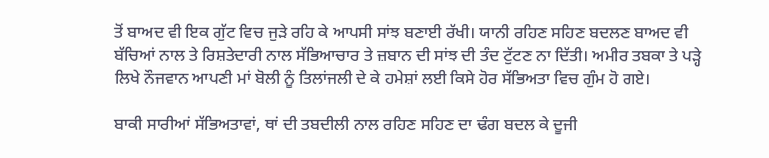ਤੋਂ ਬਾਅਦ ਵੀ ਇਕ ਗੁੱਟ ਵਿਚ ਜੁੜੇ ਰਹਿ ਕੇ ਆਪਸੀ ਸਾਂਝ ਬਣਾਈ ਰੱਖੀ। ਯਾਨੀ ਰਹਿਣ ਸਹਿਣ ਬਦਲਣ ਬਾਅਦ ਵੀ ਬੱਚਿਆਂ ਨਾਲ ਤੇ ਰਿਸ਼ਤੇਦਾਰੀ ਨਾਲ ਸੱਭਿਆਚਾਰ ਤੇ ਜ਼ਬਾਨ ਦੀ ਸਾਂਝ ਦੀ ਤੰਦ ਟੁੱਟਣ ਨਾ ਦਿੱਤੀ। ਅਮੀਰ ਤਬਕਾ ਤੇ ਪੜ੍ਹੇ ਲਿਖੇ ਨੌਜਵਾਨ ਆਪਣੀ ਮਾਂ ਬੋਲੀ ਨੂੰ ਤਿਲਾਂਜਲੀ ਦੇ ਕੇ ਹਮੇਸ਼ਾਂ ਲਈ ਕਿਸੇ ਹੋਰ ਸੱਭਿਅਤਾ ਵਿਚ ਗੁੰਮ ਹੋ ਗਏ।

ਬਾਕੀ ਸਾਰੀਆਂ ਸੱਭਿਅਤਾਵਾਂ, ਥਾਂ ਦੀ ਤਬਦੀਲੀ ਨਾਲ ਰਹਿਣ ਸਹਿਣ ਦਾ ਢੰਗ ਬਦਲ ਕੇ ਦੂਜੀ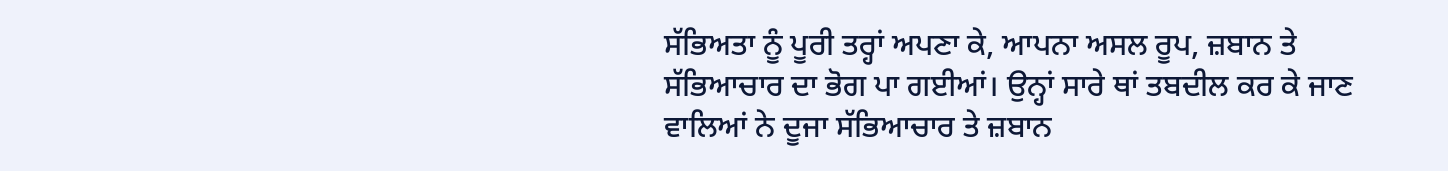ਸੱਭਿਅਤਾ ਨੂੰ ਪੂਰੀ ਤਰ੍ਹਾਂ ਅਪਣਾ ਕੇ, ਆਪਨਾ ਅਸਲ ਰੂਪ, ਜ਼ਬਾਨ ਤੇ ਸੱਭਿਆਚਾਰ ਦਾ ਭੋਗ ਪਾ ਗਈਆਂ। ਉਨ੍ਹਾਂ ਸਾਰੇ ਥਾਂ ਤਬਦੀਲ ਕਰ ਕੇ ਜਾਣ ਵਾਲਿਆਂ ਨੇ ਦੂਜਾ ਸੱਭਿਆਚਾਰ ਤੇ ਜ਼ਬਾਨ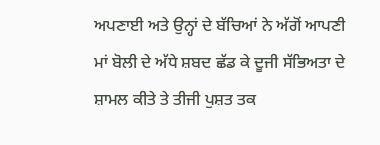ਅਪਣਾਈ ਅਤੇ ਉਨ੍ਹਾਂ ਦੇ ਬੱਚਿਆਂ ਨੇ ਅੱਗੋਂ ਆਪਣੀ ਮਾਂ ਬੋਲੀ ਦੇ ਅੱਧੇ ਸ਼ਬਦ ਛੱਡ ਕੇ ਦੂਜੀ ਸੱਭਿਅਤਾ ਦੇ ਸ਼ਾਮਲ ਕੀਤੇ ਤੇ ਤੀਜੀ ਪੁਸ਼ਤ ਤਕ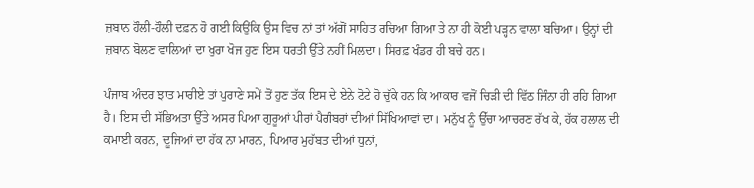ਜ਼ਬਾਨ ਹੌਲੀ-ਹੌਲੀ ਦਫ਼ਨ ਹੋ ਗਈ ਕਿਉਂਕਿ ਉਸ ਵਿਚ ਨਾਂ ਤਾਂ ਅੱਗੋਂ ਸਾਹਿਤ ਰਚਿਆ ਗਿਆ ਤੇ ਨਾ ਹੀ ਕੋਈ ਪੜ੍ਹਨ ਵਾਲਾ ਬਚਿਆ। ਉਨ੍ਹਾਂ ਦੀ ਜ਼ਬਾਨ ਬੋਲਣ ਵਾਲਿਆਂ ਦਾ ਖੁਰਾ ਖੋਜ ਹੁਣ ਇਸ ਧਰਤੀ ਉੱਤੇ ਨਹੀਂ ਮਿਲਦਾ। ਸਿਰਫ਼ ਖੰਡਰ ਹੀ ਬਚੇ ਹਨ।

ਪੰਜਾਬ ਅੰਦਰ ਝਾਤ ਮਾਰੀਏ ਤਾਂ ਪੁਰਾਣੇ ਸਮੇਂ ਤੋਂ ਹੁਣ ਤੱਕ ਇਸ ਦੇ ਏਨੇ ਟੋਟੇ ਹੋ ਚੁੱਕੇ ਹਨ ਕਿ ਆਕਾਰ ਵਜੋਂ ਚਿੜੀ ਦੀ ਵਿੱਠ ਜਿੰਨਾ ਹੀ ਰਹਿ ਗਿਆ ਹੈ। ਇਸ ਦੀ ਸੱਭਿਅਤਾ ਉੱਤੇ ਅਸਰ ਪਿਆ ਗੁਰੂਆਂ ਪੀਰਾਂ ਪੈਗੰਬਰਾਂ ਦੀਆਂ ਸਿੱਖਿਆਵਾਂ ਦਾ। ਮਨੁੱਖ ਨੂੰ ਉੱਚਾ ਆਚਰਣ ਰੱਖ ਕੇ, ਹੱਕ ਹਲਾਲ ਦੀ ਕਮਾਈ ਕਰਨ, ਦੂਜਿਆਂ ਦਾ ਹੱਕ ਨਾ ਮਾਰਨ, ਪਿਆਰ ਮੁਹੱਬਤ ਦੀਆਂ ਧੁਨਾਂ,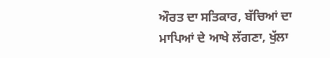ਔਰਤ ਦਾ ਸਤਿਕਾਰ, ਬੱਚਿਆਂ ਦਾ ਮਾਪਿਆਂ ਦੇ ਆਖੇ ਲੱਗਣਾ, ਖੁੱਲਾ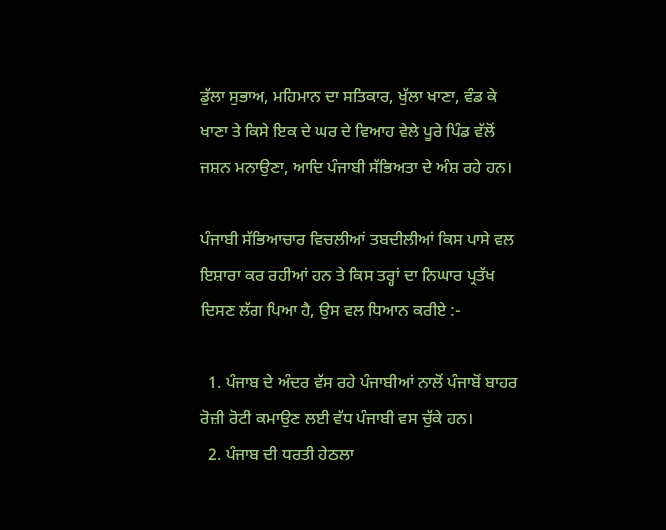ਡੁੱਲਾ ਸੁਭਾਅ, ਮਹਿਮਾਨ ਦਾ ਸਤਿਕਾਰ, ਖੁੱਲਾ ਖਾਣਾ, ਵੰਡ ਕੇ ਖਾਣਾ ਤੇ ਕਿਸੇ ਇਕ ਦੇ ਘਰ ਦੇ ਵਿਆਹ ਵੇਲੇ ਪੂਰੇ ਪਿੰਡ ਵੱਲੋਂ ਜਸ਼ਨ ਮਨਾਉਣਾ, ਆਦਿ ਪੰਜਾਬੀ ਸੱਭਿਅਤਾ ਦੇ ਅੰਸ਼ ਰਹੇ ਹਨ।

ਪੰਜਾਬੀ ਸੱਭਿਆਚਾਰ ਵਿਚਲੀਆਂ ਤਬਦੀਲੀਆਂ ਕਿਸ ਪਾਸੇ ਵਲ ਇਸ਼ਾਰਾ ਕਰ ਰਹੀਆਂ ਹਨ ਤੇ ਕਿਸ ਤਰ੍ਹਾਂ ਦਾ ਨਿਘਾਰ ਪ੍ਰਤੱਖ ਦਿਸਣ ਲੱਗ ਪਿਆ ਹੈ, ਉਸ ਵਲ ਧਿਆਨ ਕਰੀਏ :-

  1. ਪੰਜਾਬ ਦੇ ਅੰਦਰ ਵੱਸ ਰਹੇ ਪੰਜਾਬੀਆਂ ਨਾਲੋਂ ਪੰਜਾਬੋਂ ਬਾਹਰ ਰੋਜ਼ੀ ਰੋਟੀ ਕਮਾਉਣ ਲਈ ਵੱਧ ਪੰਜਾਬੀ ਵਸ ਚੁੱਕੇ ਹਨ।
  2. ਪੰਜਾਬ ਦੀ ਧਰਤੀ ਹੇਠਲਾ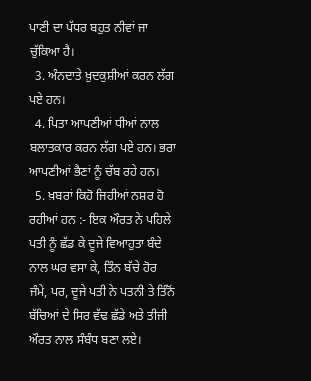ਪਾਣੀ ਦਾ ਪੱਧਰ ਬਹੁਤ ਨੀਵਾਂ ਜਾ ਚੁੱਕਿਆ ਹੈ।
  3. ਅੰਨਦਾਤੇ ਖ਼ੁਦਕੁਸ਼ੀਆਂ ਕਰਨ ਲੱਗ ਪਏ ਹਨ।
  4. ਪਿਤਾ ਆਪਣੀਆਂ ਧੀਆਂ ਨਾਲ ਬਲਾਤਕਾਰ ਕਰਨ ਲੱਗ ਪਏ ਹਨ। ਭਰਾ ਆਪਣੀਆਂ ਭੈਣਾਂ ਨੂੰ ਚੱਬ ਰਹੇ ਹਨ।
  5. ਖ਼ਬਰਾਂ ਕਿਹੋ ਜਿਹੀਆਂ ਨਸ਼ਰ ਹੋ ਰਹੀਆਂ ਹਨ :- ਇਕ ਔਰਤ ਨੇ ਪਹਿਲੇ ਪਤੀ ਨੂੰ ਛੱਡ ਕੇ ਦੂਜੇ ਵਿਆਹੁਤਾ ਬੰਦੇ ਨਾਲ ਘਰ ਵਸਾ ਕੇ, ਤਿੰਨ ਬੱਚੇ ਹੋਰ ਜੰਮੇ, ਪਰ, ਦੂਜੇ ਪਤੀ ਨੇ ਪਤਨੀ ਤੇ ਤਿੰਨੋਂ ਬੱਚਿਆਂ ਦੇ ਸਿਰ ਵੱਢ ਛੱਡੇ ਅਤੇ ਤੀਜੀ ਔਰਤ ਨਾਲ ਸੰਬੰਧ ਬਣਾ ਲਏ।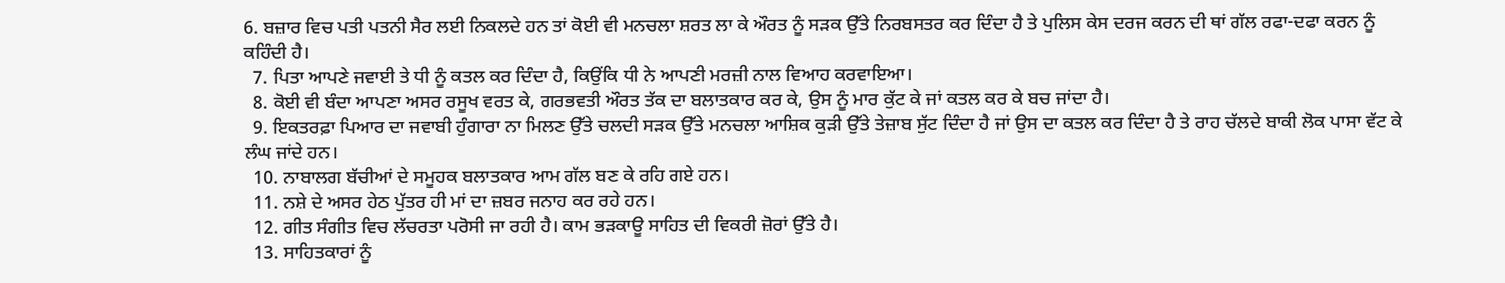6. ਬਜ਼ਾਰ ਵਿਚ ਪਤੀ ਪਤਨੀ ਸੈਰ ਲਈ ਨਿਕਲਦੇ ਹਨ ਤਾਂ ਕੋਈ ਵੀ ਮਨਚਲਾ ਸ਼ਰਤ ਲਾ ਕੇ ਔਰਤ ਨੂੰ ਸੜਕ ਉੱਤੇ ਨਿਰਬਸਤਰ ਕਰ ਦਿੰਦਾ ਹੈ ਤੇ ਪੁਲਿਸ ਕੇਸ ਦਰਜ ਕਰਨ ਦੀ ਥਾਂ ਗੱਲ ਰਫਾ-ਦਫਾ ਕਰਨ ਨੂੰ ਕਹਿੰਦੀ ਹੈ।
  7. ਪਿਤਾ ਆਪਣੇ ਜਵਾਈ ਤੇ ਧੀ ਨੂੰ ਕਤਲ ਕਰ ਦਿੰਦਾ ਹੈ, ਕਿਉਂਕਿ ਧੀ ਨੇ ਆਪਣੀ ਮਰਜ਼ੀ ਨਾਲ ਵਿਆਹ ਕਰਵਾਇਆ।
  8. ਕੋਈ ਵੀ ਬੰਦਾ ਆਪਣਾ ਅਸਰ ਰਸੂਖ ਵਰਤ ਕੇ, ਗਰਭਵਤੀ ਔਰਤ ਤੱਕ ਦਾ ਬਲਾਤਕਾਰ ਕਰ ਕੇ, ਉਸ ਨੂੰ ਮਾਰ ਕੁੱਟ ਕੇ ਜਾਂ ਕਤਲ ਕਰ ਕੇ ਬਚ ਜਾਂਦਾ ਹੈ।
  9. ਇਕਤਰਫ਼ਾ ਪਿਆਰ ਦਾ ਜਵਾਬੀ ਹੁੰਗਾਰਾ ਨਾ ਮਿਲਣ ਉੱਤੇ ਚਲਦੀ ਸੜਕ ਉੱਤੇ ਮਨਚਲਾ ਆਸ਼ਿਕ ਕੁੜੀ ਉੱਤੇ ਤੇਜ਼ਾਬ ਸੁੱਟ ਦਿੰਦਾ ਹੈ ਜਾਂ ਉਸ ਦਾ ਕਤਲ ਕਰ ਦਿੰਦਾ ਹੈ ਤੇ ਰਾਹ ਚੱਲਦੇ ਬਾਕੀ ਲੋਕ ਪਾਸਾ ਵੱਟ ਕੇ ਲੰਘ ਜਾਂਦੇ ਹਨ।
  10. ਨਾਬਾਲਗ ਬੱਚੀਆਂ ਦੇ ਸਮੂਹਕ ਬਲਾਤਕਾਰ ਆਮ ਗੱਲ ਬਣ ਕੇ ਰਹਿ ਗਏ ਹਨ।
  11. ਨਸ਼ੇ ਦੇ ਅਸਰ ਹੇਠ ਪੁੱਤਰ ਹੀ ਮਾਂ ਦਾ ਜ਼ਬਰ ਜਨਾਹ ਕਰ ਰਹੇ ਹਨ।
  12. ਗੀਤ ਸੰਗੀਤ ਵਿਚ ਲੱਚਰਤਾ ਪਰੋਸੀ ਜਾ ਰਹੀ ਹੈ। ਕਾਮ ਭੜਕਾਊ ਸਾਹਿਤ ਦੀ ਵਿਕਰੀ ਜ਼ੋਰਾਂ ਉੱਤੇ ਹੈ।
  13. ਸਾਹਿਤਕਾਰਾਂ ਨੂੰ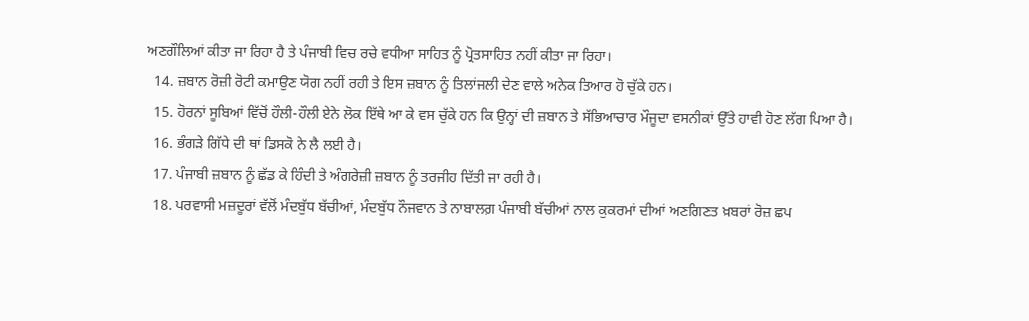ਅਣਗੌਲਿਆਂ ਕੀਤਾ ਜਾ ਰਿਹਾ ਹੈ ਤੇ ਪੰਜਾਬੀ ਵਿਚ ਰਚੇ ਵਧੀਆ ਸਾਹਿਤ ਨੂੰ ਪ੍ਰੋਤਸਾਹਿਤ ਨਹੀਂ ਕੀਤਾ ਜਾ ਰਿਹਾ।
  14. ਜ਼ਬਾਨ ਰੋਜ਼ੀ ਰੋਟੀ ਕਮਾਉਣ ਯੋਗ ਨਹੀਂ ਰਹੀ ਤੇ ਇਸ ਜ਼ਬਾਨ ਨੂੰ ਤਿਲਾਂਜਲੀ ਦੇਣ ਵਾਲੇ ਅਨੇਕ ਤਿਆਰ ਹੋ ਚੁੱਕੇ ਹਨ।
  15. ਹੋਰਨਾਂ ਸੂਬਿਆਂ ਵਿੱਚੋਂ ਹੌਲੀ-ਹੌਲੀ ਏਨੇ ਲੋਕ ਇੱਥੇ ਆ ਕੇ ਵਸ ਚੁੱਕੇ ਹਨ ਕਿ ਉਨ੍ਹਾਂ ਦੀ ਜ਼ਬਾਨ ਤੇ ਸੱਭਿਆਚਾਰ ਮੌਜੂਦਾ ਵਸਨੀਕਾਂ ਉੱਤੇ ਹਾਵੀ ਹੋਣ ਲੱਗ ਪਿਆ ਹੈ।
  16. ਭੰਗੜੇ ਗਿੱਧੇ ਦੀ ਥਾਂ ਡਿਸਕੋ ਨੇ ਲੈ ਲਈ ਹੈ।
  17. ਪੰਜਾਬੀ ਜ਼ਬਾਨ ਨੂੰ ਛੱਡ ਕੇ ਹਿੰਦੀ ਤੇ ਅੰਗਰੇਜ਼ੀ ਜ਼ਬਾਨ ਨੂੰ ਤਰਜੀਹ ਦਿੱਤੀ ਜਾ ਰਹੀ ਹੈ।
  18. ਪਰਵਾਸੀ ਮਜ਼ਦੂਰਾਂ ਵੱਲੋਂ ਮੰਦਬੁੱਧ ਬੱਚੀਆਂ, ਮੰਦਬੁੱਧ ਨੌਜਵਾਨ ਤੇ ਨਾਬਾਲਗ਼ ਪੰਜਾਬੀ ਬੱਚੀਆਂ ਨਾਲ ਕੁਕਰਮਾਂ ਦੀਆਂ ਅਣਗਿਣਤ ਖ਼ਬਰਾਂ ਰੋਜ਼ ਛਪ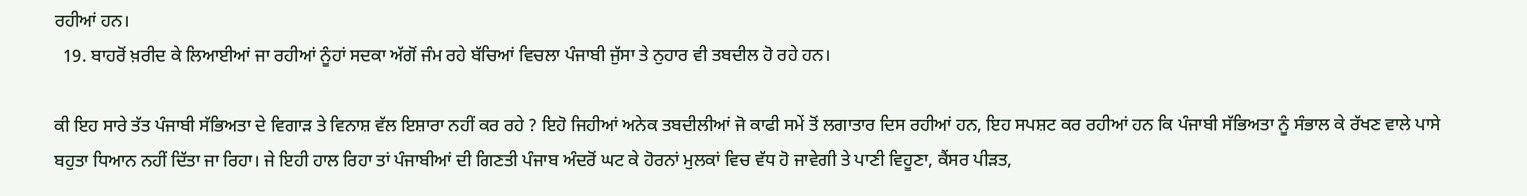ਰਹੀਆਂ ਹਨ।
  19. ਬਾਹਰੋਂ ਖ਼ਰੀਦ ਕੇ ਲਿਆਈਆਂ ਜਾ ਰਹੀਆਂ ਨੂੰਹਾਂ ਸਦਕਾ ਅੱਗੋਂ ਜੰਮ ਰਹੇ ਬੱਚਿਆਂ ਵਿਚਲਾ ਪੰਜਾਬੀ ਜੁੱਸਾ ਤੇ ਨੁਹਾਰ ਵੀ ਤਬਦੀਲ ਹੋ ਰਹੇ ਹਨ।

ਕੀ ਇਹ ਸਾਰੇ ਤੱਤ ਪੰਜਾਬੀ ਸੱਭਿਅਤਾ ਦੇ ਵਿਗਾੜ ਤੇ ਵਿਨਾਸ਼ ਵੱਲ ਇਸ਼ਾਰਾ ਨਹੀਂ ਕਰ ਰਹੇ ? ਇਹੋ ਜਿਹੀਆਂ ਅਨੇਕ ਤਬਦੀਲੀਆਂ ਜੋ ਕਾਫੀ ਸਮੇਂ ਤੋਂ ਲਗਾਤਾਰ ਦਿਸ ਰਹੀਆਂ ਹਨ, ਇਹ ਸਪਸ਼ਟ ਕਰ ਰਹੀਆਂ ਹਨ ਕਿ ਪੰਜਾਬੀ ਸੱਭਿਅਤਾ ਨੂੰ ਸੰਭਾਲ ਕੇ ਰੱਖਣ ਵਾਲੇ ਪਾਸੇ ਬਹੁਤਾ ਧਿਆਨ ਨਹੀਂ ਦਿੱਤਾ ਜਾ ਰਿਹਾ। ਜੇ ਇਹੀ ਹਾਲ ਰਿਹਾ ਤਾਂ ਪੰਜਾਬੀਆਂ ਦੀ ਗਿਣਤੀ ਪੰਜਾਬ ਅੰਦਰੋਂ ਘਟ ਕੇ ਹੋਰਨਾਂ ਮੁਲਕਾਂ ਵਿਚ ਵੱਧ ਹੋ ਜਾਵੇਗੀ ਤੇ ਪਾਣੀ ਵਿਹੂਣਾ, ਕੈਂਸਰ ਪੀੜਤ,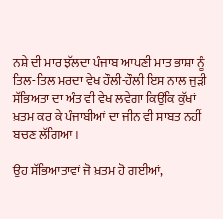ਨਸ਼ੇ ਦੀ ਮਾਰ ਝੱਲਦਾ ਪੰਜਾਬ ਆਪਣੀ ਮਾਤ ਭਾਸ਼ਾ ਨੂੰ ਤਿਲ-ਤਿਲ ਮਰਦਾ ਵੇਖ ਹੌਲੀ-ਹੌਲੀ ਇਸ ਨਾਲ ਜੁੜੀ ਸੱਭਿਅਤਾ ਦਾ ਅੰਤ ਵੀ ਵੇਖ ਲਵੇਗਾ ਕਿਉਂਕਿ ਕੁੱਖਾਂ ਖ਼ਤਮ ਕਰ ਕੇ ਪੰਜਾਬੀਆਂ ਦਾ ਜੀਨ ਵੀ ਸਾਬਤ ਨਹੀਂ ਬਚਣ ਲੱਗਿਆ।

ਉਹ ਸੱਭਿਆਤਾਵਾਂ ਜੋ ਖ਼ਤਮ ਹੋ ਗਈਆਂ,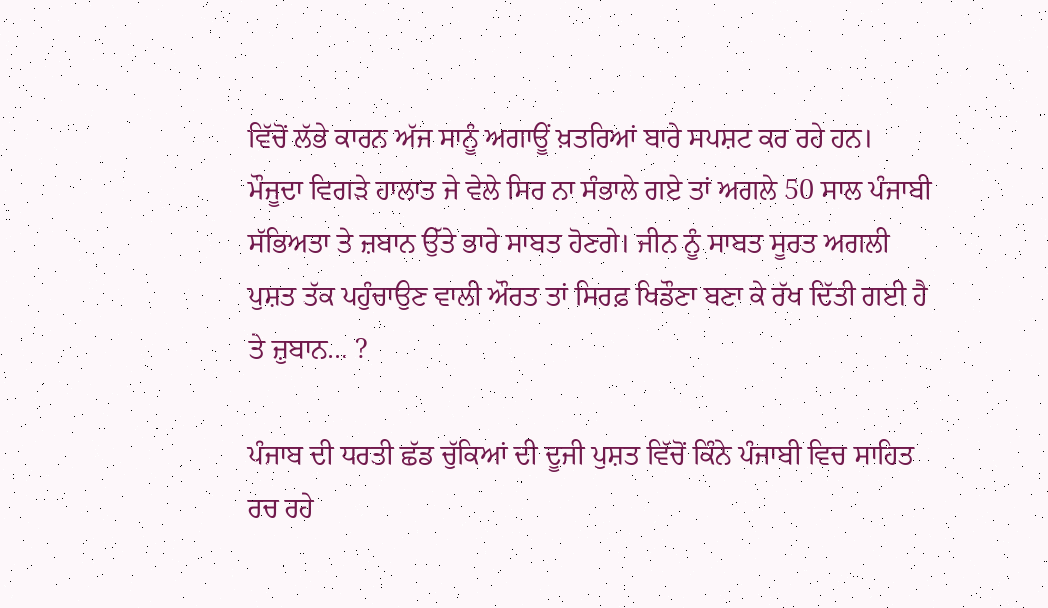ਵਿੱਚੋਂ ਲੱਭੇ ਕਾਰਨ ਅੱਜ ਸਾਨੂੰ ਅਗਾਊਂ ਖ਼ਤਰਿਆਂ ਬਾਰੇ ਸਪਸ਼ਟ ਕਰ ਰਹੇ ਹਨ। ਮੌਜੂਦਾ ਵਿਗੜੇ ਹਾਲਾਤ ਜੇ ਵੇਲੇ ਸਿਰ ਨਾ ਸੰਭਾਲੇ ਗਏ ਤਾਂ ਅਗਲੇ 50 ਸਾਲ ਪੰਜਾਬੀ ਸੱਭਿਅਤਾ ਤੇ ਜ਼ਬਾਨ ਉੱਤੇ ਭਾਰੇ ਸਾਬਤ ਹੋਣਗੇ। ਜੀਨ ਨੂੰ ਸਾਬਤ ਸੂਰਤ ਅਗਲੀ ਪੁਸ਼ਤ ਤੱਕ ਪਹੁੰਚਾਉਣ ਵਾਲੀ ਔਰਤ ਤਾਂ ਸਿਰਫ਼ ਖਿਡੌਣਾ ਬਣਾ ਕੇ ਰੱਖ ਦਿੱਤੀ ਗਈ ਹੈ ਤੇ ਜ਼ੁਬਾਨ… ?

ਪੰਜਾਬ ਦੀ ਧਰਤੀ ਛੱਡ ਚੁੱਕਿਆਂ ਦੀ ਦੂਜੀ ਪੁਸ਼ਤ ਵਿੱਚੋਂ ਕਿੰਨੇ ਪੰਜਾਬੀ ਵਿਚ ਸਾਹਿਤ ਰਚ ਰਹੇ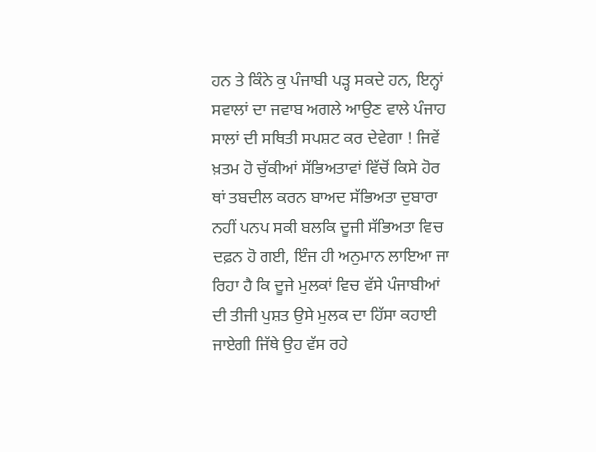ਹਨ ਤੇ ਕਿੰਨੇ ਕੁ ਪੰਜਾਬੀ ਪੜ੍ਹ ਸਕਦੇ ਹਨ, ਇਨ੍ਹਾਂ ਸਵਾਲਾਂ ਦਾ ਜਵਾਬ ਅਗਲੇ ਆਉਣ ਵਾਲੇ ਪੰਜਾਹ ਸਾਲਾਂ ਦੀ ਸਥਿਤੀ ਸਪਸ਼ਟ ਕਰ ਦੇਵੇਗਾ ! ਜਿਵੇਂ ਖ਼ਤਮ ਹੋ ਚੁੱਕੀਆਂ ਸੱਭਿਅਤਾਵਾਂ ਵਿੱਚੋਂ ਕਿਸੇ ਹੋਰ ਥਾਂ ਤਬਦੀਲ ਕਰਨ ਬਾਅਦ ਸੱਭਿਅਤਾ ਦੁਬਾਰਾ ਨਹੀਂ ਪਨਪ ਸਕੀ ਬਲਕਿ ਦੂਜੀ ਸੱਭਿਅਤਾ ਵਿਚ ਦਫ਼ਨ ਹੋ ਗਈ, ਇੰਜ ਹੀ ਅਨੁਮਾਨ ਲਾਇਆ ਜਾ ਰਿਹਾ ਹੈ ਕਿ ਦੂਜੇ ਮੁਲਕਾਂ ਵਿਚ ਵੱਸੇ ਪੰਜਾਬੀਆਂ ਦੀ ਤੀਜੀ ਪੁਸ਼ਤ ਉਸੇ ਮੁਲਕ ਦਾ ਹਿੱਸਾ ਕਹਾਈ ਜਾਏਗੀ ਜਿੱਥੇ ਉਹ ਵੱਸ ਰਹੇ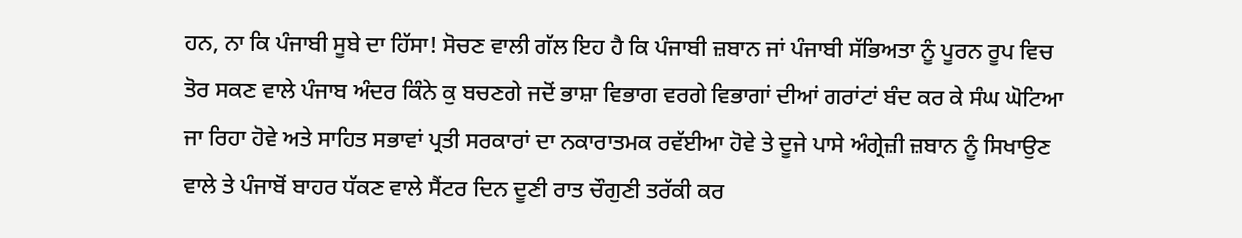ਹਨ, ਨਾ ਕਿ ਪੰਜਾਬੀ ਸੂਬੇ ਦਾ ਹਿੱਸਾ! ਸੋਚਣ ਵਾਲੀ ਗੱਲ ਇਹ ਹੈ ਕਿ ਪੰਜਾਬੀ ਜ਼ਬਾਨ ਜਾਂ ਪੰਜਾਬੀ ਸੱਭਿਅਤਾ ਨੂੰ ਪੂਰਨ ਰੂਪ ਵਿਚ ਤੋਰ ਸਕਣ ਵਾਲੇ ਪੰਜਾਬ ਅੰਦਰ ਕਿੰਨੇ ਕੁ ਬਚਣਗੇ ਜਦੋਂ ਭਾਸ਼ਾ ਵਿਭਾਗ ਵਰਗੇ ਵਿਭਾਗਾਂ ਦੀਆਂ ਗਰਾਂਟਾਂ ਬੰਦ ਕਰ ਕੇ ਸੰਘ ਘੋਟਿਆ ਜਾ ਰਿਹਾ ਹੋਵੇ ਅਤੇ ਸਾਹਿਤ ਸਭਾਵਾਂ ਪ੍ਰਤੀ ਸਰਕਾਰਾਂ ਦਾ ਨਕਾਰਾਤਮਕ ਰਵੱਈਆ ਹੋਵੇ ਤੇ ਦੂਜੇ ਪਾਸੇ ਅੰਗ੍ਰੇਜ਼ੀ ਜ਼ਬਾਨ ਨੂੰ ਸਿਖਾਉਣ ਵਾਲੇ ਤੇ ਪੰਜਾਬੋਂ ਬਾਹਰ ਧੱਕਣ ਵਾਲੇ ਸੈਂਟਰ ਦਿਨ ਦੂਣੀ ਰਾਤ ਚੌਗੁਣੀ ਤਰੱਕੀ ਕਰ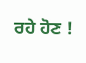ਰਹੇ ਹੋਣ !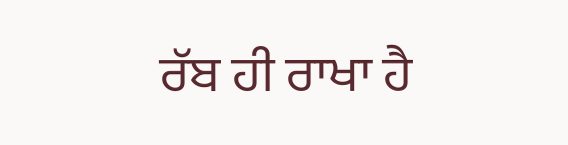ਰੱਬ ਹੀ ਰਾਖਾ ਹੈ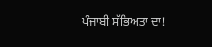ਪੰਜਾਬੀ ਸੱਭਿਅਤਾ ਦਾ!